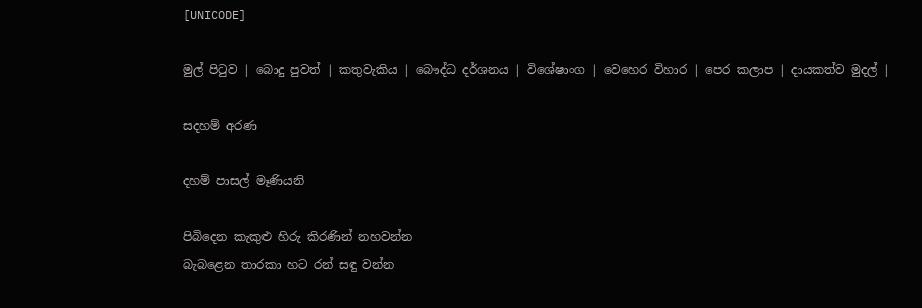[UNICODE]

මුල් පිටුව | බොදු පුවත් | කතුවැකිය | බෞද්ධ දර්ශනය | විශේෂාංග | වෙහෙර විහාර | පෙර කලාප | දායකත්ව මුදල් |

සදහම් අරණ

දහම් පාසල් මෑණියනි

පිබිදෙන කැකුළු හිරු කිරණින් නහවන්න
බැබළෙන තාරකා හට රන් සඳු වන්න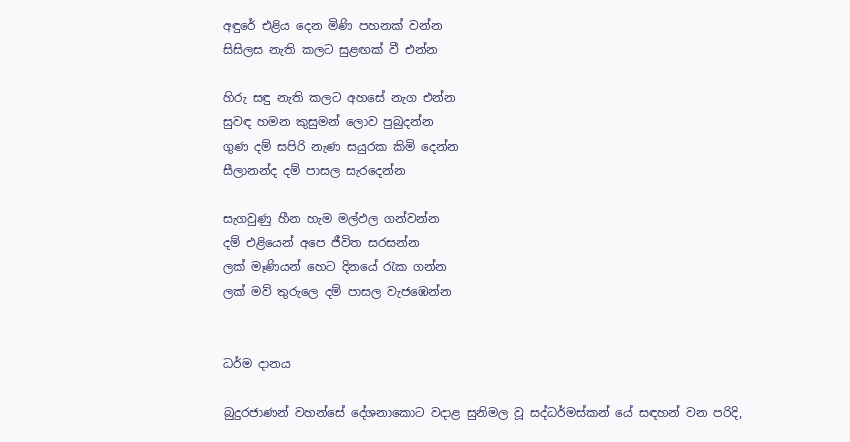අඳුරේ එළිය දෙන මිණි පහනක් වන්න
සිසිලස නැති කලට සුළඟක් වී එන්න

හිරු සඳු නැති කලට අහසේ නැග එන්න
සුවඳ හමන කුසුමන් ලොව පුබුදන්න
ගුණ දම් සපිරි නැණ සයුරක කිමි දෙන්න
සීලානන්ද දම් පාසල සැරදෙන්න

සැගවුණු හීන හැම මල්ඵල ගන්වන්න
දම් එළියෙන් අපෙ ජීවිත සරසන්න
ලක් මෑණියන් හෙට දිනයේ රැක ගන්න
ලක් මව් තුරුලෙ දම් පාසල වැජඹෙන්න


ධර්ම දානය

බුදුරජාණන් වහන්සේ දේශනාකොට වදාළ සුනිමල වූ සද්ධර්මස්කන් යේ සඳහන් වන පරිදි,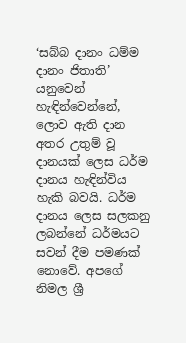‘සබ්බ දානං ධම්ම දානං ජිතාති’ යනුවෙන් හැඳින්වෙන්නේ, ලොව ඇති දාන අතර උතුම් වූ දානයක් ලෙස ධර්ම දානය හැඳින්විය හැකි බවයි. ධර්ම දානය ලෙස සලකනු ලබන්නේ ධර්මයට සවන් දීම පමණක් නොවේ. අපගේ නිමල ශ්‍රී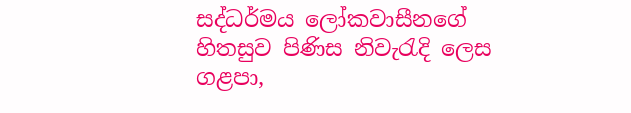සද්ධර්මය ලෝකවාසීනගේ හිතසුව පිණිස නිවැරැදි ලෙස ගළපා,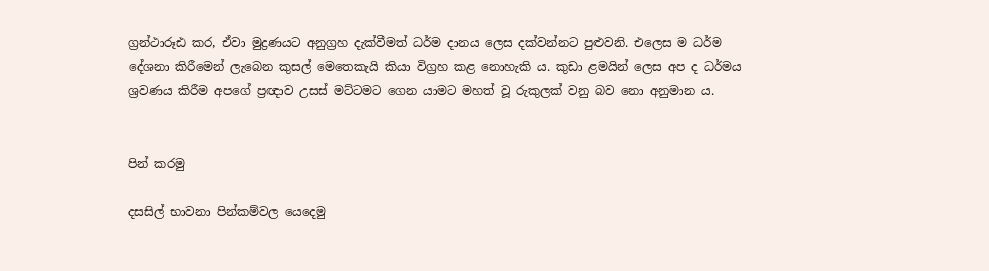ග්‍රන්ථාරූඪ කර, ඒවා මුද්‍රණයට අනුග්‍රහ දැක්වීමත් ධර්ම දානය ලෙස දක්වන්නට පුළුවනි. එලෙස ම ධර්ම දේශනා කිරීමෙන් ලැබෙන කුසල් මෙතෙකැයි කියා විග්‍රහ කළ නොහැකි ය. කුඩා ළමයින් ලෙස අප ද ධර්මය ශ්‍රවණය කිරීම අපගේ ප්‍රඥාව උසස් මට්ටමට ගෙන යාමට මහත් වූ රුකුලක් වනු බව නො අනුමාන ය.


පින් කරමු

දසසිල් භාවනා පින්කම්වල යෙදෙමු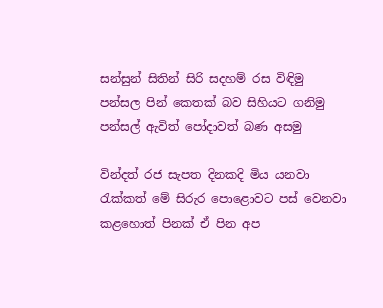සන්සුන් සිතින් සිරි සදහම් රස විඳිමු
පන්සල පින් කෙතක් බව සිහියට ගනිමු
පන්සල් ඇවිත් පෝදාවත් බණ අසමු

වින්දත් රජ සැපත දිනකදි මිය යනවා
රැක්කත් මේ සිරුර පොළොවට පස් වෙනවා
කළහොත් පිනක් ඒ පින අප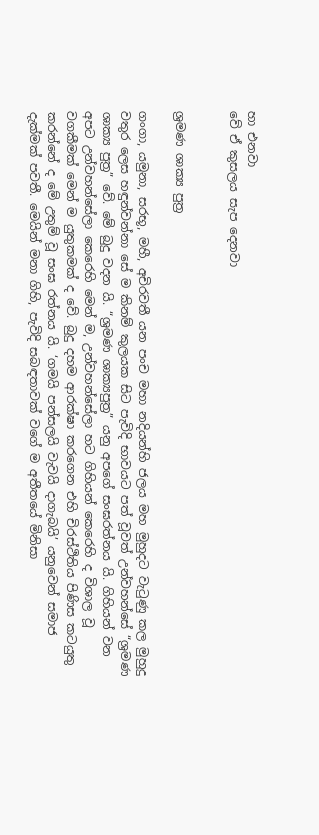හා එනවා
වේ ඒ කුසලය සැප දෙනවා


ශ්‍රමණ ශාක්‍ය පුත්‍ර

ගංගා, යමුනා, සරභූ, මහී, අචිරවතී යන පංච මහා නදියන්හි ජලය මහ මුහුදට වැටුණු කල මුහුදු වතුර ලෙස හඳුන්වන්නා සේ ම කිනම් කුලයක සිට පැවිදි භාවයට පත් වූවත් උන්වහන්සේ “ශ්‍රමණ ශාක්‍ය පුත්‍ර” වේ. මේ බුදු වදන යි. “ශ්‍රමණ ශාක්‍යපුත්‍ර” යනු අපගේ සංඝරත්නය යි. ගිහියන් වන අපට උන්වහන්සේලා කෙරෙහි මෙන් ම, උන්වහන්සේලා හට ගිහියන් කෙරෙහි ද විශාල වූ වගකීමක් මෙන් ම යුතුකමක් ද වේ. බුදු දහම ආරක්ෂා කරගෙන එහි චිරස්ථිතිය පිණිස කටයුතු කරන්නේ ද මේ උතුම් වූ සංඝ රත්නය යි. ‘ගමයි පන්සලයි වැවයි දාගැබයි’ යනුවෙන් සමාජ දැක්මක් පවතී. මෙයින් මනා ගිහි, පැවිදි සබඳතාවක් වගේ ම අතීතයේ මිනිසා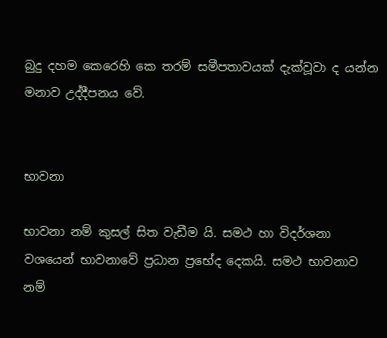බුදු දහම කෙරෙහි කෙ තරම් සමීපතාවයක් දැක්වූවා ද යන්න මනාව උද්දීපනය වේ.


භාවනා

භාවනා නම් කුසල් සිත වැඩීම යි. සමථ හා විදර්ශනා වශයෙන් භාවනාවේ ප්‍රධාන ප්‍රභේද දෙකයි. සමථ භාවනාව නම්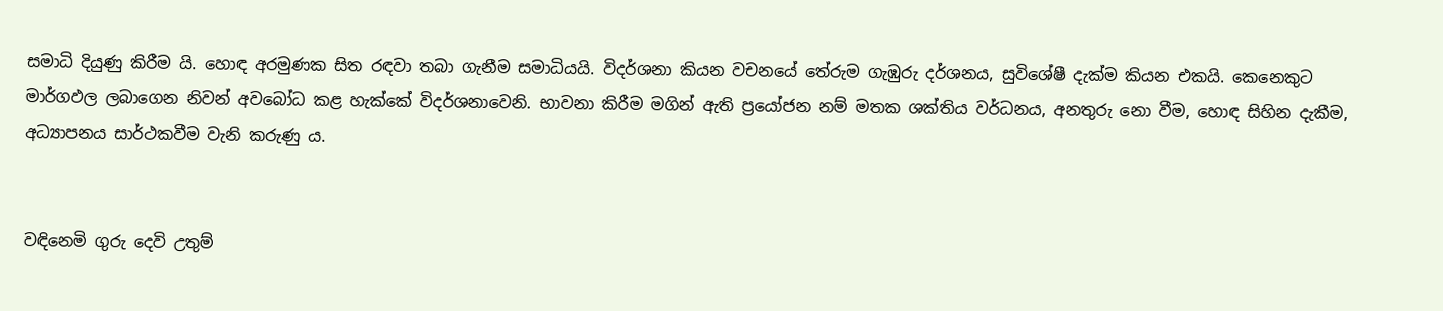සමාධි දියුණු කිරීම යි. හොඳ අරමුණක සිත රඳවා තබා ගැනීම සමාධියයි. විදර්ශනා කියන වචනයේ තේරුම ගැඹුරු දර්ශනය, සුවිශේෂී දැක්ම කියන එකයි. කෙනෙකුට මාර්ගඵල ලබාගෙන නිවන් අවබෝධ කළ හැක්කේ විදර්ශනාවෙනි. භාවනා කිරීම මගින් ඇති ප්‍රයෝජන නම් මතක ශක්තිය වර්ධනය, අනතුරු නො වීම, හොඳ සිහින දැකීම, අධ්‍යාපනය සාර්ථකවීම වැනි කරුණු ය.


වඳිනෙමි ගුරු දෙවි උතුම්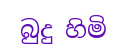බුදු හිමි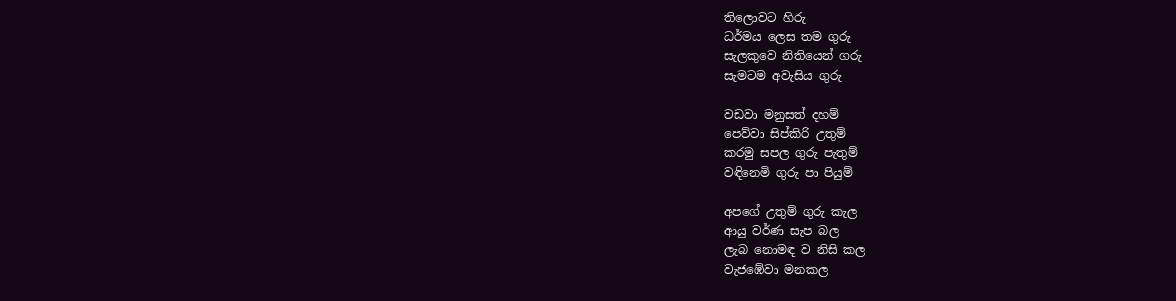තිලොවට හිරු
ධර්මය ලෙස තම ගුරු
සැලකුවෙ නිතියෙන් ගරු
සැමටම අවැසිය ගුරු

වඩවා මනුසත් දහම්
පෙව්වා සිප්කිරි උතුම්
කරමු සපල ගුරු පැතුම්
වඳිනෙමි ගුරු පා පියුම්

අපගේ උතුම් ගුරු කැල
ආයු වර්ණ සැප බල
ලැබ නොමඳ ව නිසි කල
වැජඹේවා මනකල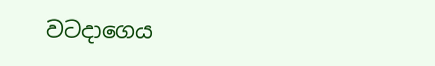වටදාගෙය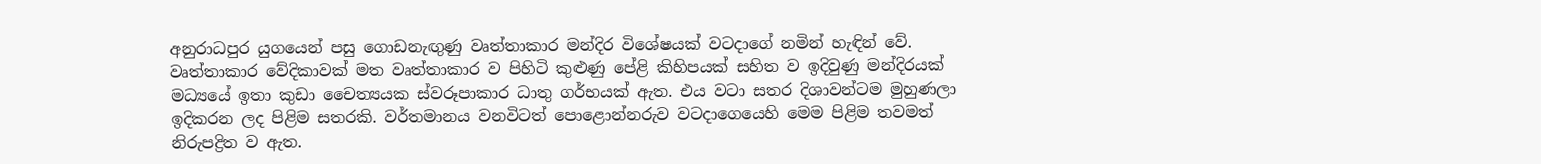අනුරාධපුර යුගයෙන් පසු ගොඩනැඟුණු වෘත්තාකාර මන්දිර විශේෂයක් වටදාගේ නමින් හැඳින් වේ. වෘත්තාකාර වේදිකාවක් මත වෘත්තාකාර ව පිහිටි කුළුණු පේළි කිහිපයක් සහිත ව ඉදිවුණු මන්දිරයක් මධ්‍යයේ ඉතා කුඩා චෛත්‍යයක ස්වරූපාකාර ධාතු ගර්භයක් ඇත. එය වටා සතර දිශාවන්ටම මුහුණලා ඉදිකරන ලද පිළිම සතරකි. වර්තමානය වනවිටත් පොළොන්නරුව වටදාගෙයෙහි මෙම පිළිම තවමත් නිරුපද්‍රිත ව ඇත.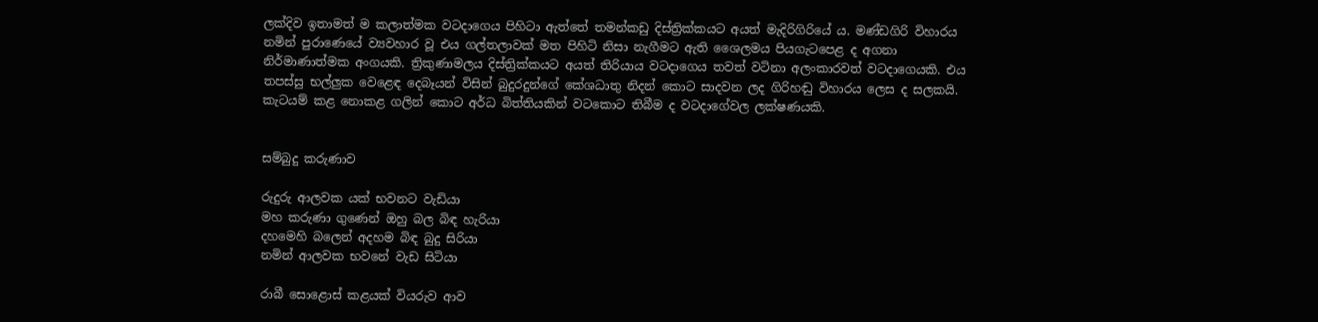ලක්දිව ඉතාමත් ම කලාත්මක වටදාගෙය පිහිටා ඇත්තේ තමන්කඩු දිස්ත්‍රික්කයට අයත් මැදිරිගිරියේ ය. මණ්ඩගිරි විහාරය නමින් පුරාණෙයේ ව්‍යවහාර වූ එය ගල්තලාවක් මත පිහිටි නිසා නැගීමට ඇති ශෛලමය පියගැටපෙළ ද අගනා නිර්මාණාත්මක අංගයකි. ත්‍රිකුණාමලය දිස්ත්‍රික්කයට අයත් තිරියාය වටදාගෙය තවත් වටිනා අලංකාරවත් වටදාගෙයකි. එය තපස්සු භල්ලුක වෙළෙඳ දෙබෑයන් විසින් බුදුරදුන්ගේ කේශධාතු නිදන් කොට සාදවන ලද ගිරිහඬු විහාරය ලෙස ද සලකයි. කැටයම් කළ නොකළ ගලින් කොට අර්ධ බිත්තියකින් වටකොට තිබීම ද වටදාගේවල ලක්ෂණයකි.


සම්බුදු කරුණාව

රුදුරු ආලවක යක් භවනට වැඩියා
මහ කරුණා ගුණෙන් ඔහු බල බිඳ හැරියා
දහමෙහි බලෙන් අදහම බිඳ බුදු සිරියා
නමින් ආලවක භවනේ වැඩ සිටියා

රාබී සොළොස් කළයක් වියරුව ආව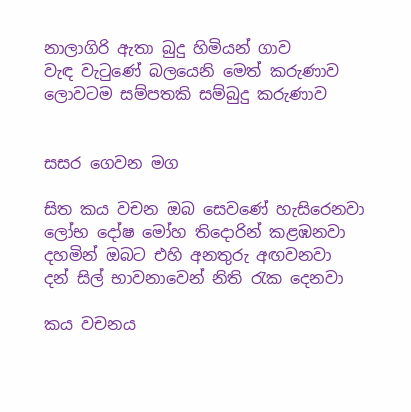නාලාගිරි ඇතා බුදු හිමියන් ගාව
වැඳ වැටුණේ බලයෙනි මෙත් කරුණාව
ලොවටම සම්පතකි සම්බුදු කරුණාව


සසර ගෙවන මග

සිත කය වචන ඔබ සෙවණේ හැසිරෙනවා
ලෝභ දෝෂ මෝහ තිදොරින් කළඹනවා
දහමින් ඔබට එහි අනතුරු අඟවනවා
දන් සිල් භාවනාවෙන් නිති රැක දෙනවා

කය වචනය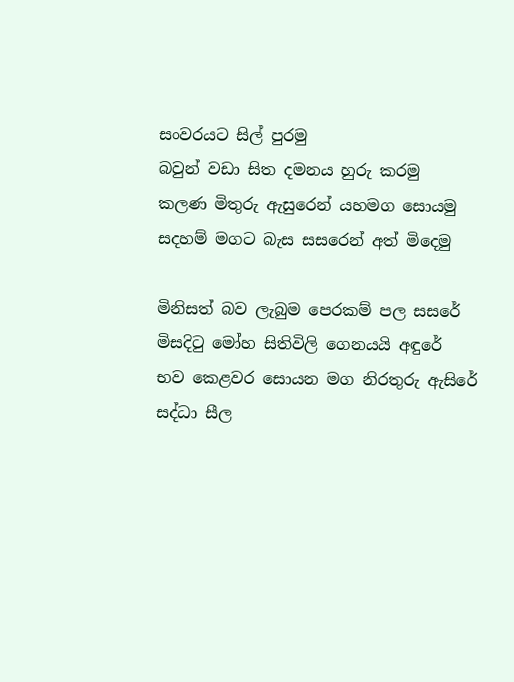සංවරයට සිල් පුරමු
බවුන් වඩා සිත දමනය හුරු කරමු
කලණ මිතුරු ඇසුරෙන් යහමග සොයමු
සදහම් මගට බැස සසරෙන් අත් මිදෙමු

මිනිසත් බව ලැබුම පෙරකම් පල සසරේ
මිසදිටු මෝහ සිතිවිලි ගෙනයයි අඳුරේ
භව කෙළවර සොයන මග නිරතුරු ඇසිරේ
සද්ධා සීල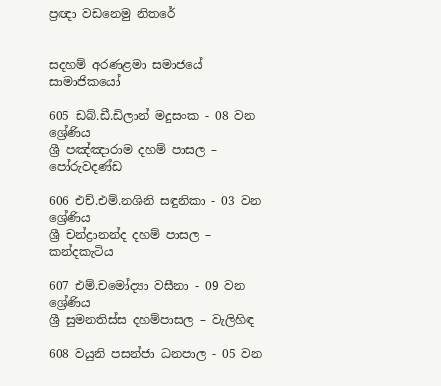ප්‍රඥා වඩනෙමු නිතරේ


සදහම් අරණළමා සමාජයේ සාමාජිකයෝ

605 ඩබ්.ඩී.ඩිලාන් මදුසංක - 08 වන ශ්‍රේණිය
ශ්‍රී පඤ්ඤාරාම දහම් පාසල – පෝරුවදණ්ඩ

606 එච්.එම්.නශිනි සඳුනිකා - 03 වන ශ්‍රේණිය
ශ්‍රී චන්ද්‍රානන්ද දහම් පාසල – කන්දකැටිය

607 එම්.චමෝද්‍යා වසීනා - 09 වන ශ්‍රේණිය
ශ්‍රී සුමනතිස්ස දහම්පාසල – වැලිහිඳ

608 වයුනි පසන්ජා ධනපාල - 05 වන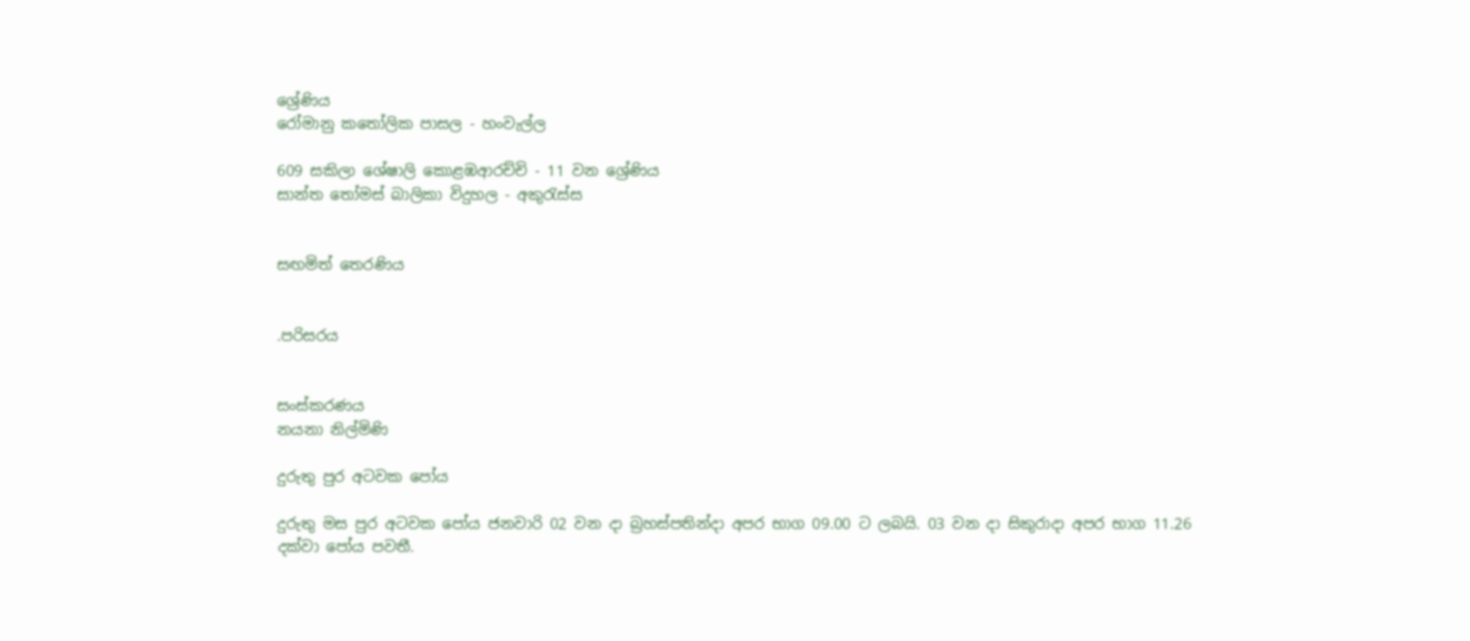ශ්‍රේණිය
රෝමානු කතෝලික පාසල - හංවැල්ල

609 සකිලා ශේෂාලි කොළඹආරච්චි - 11 වන ශ්‍රේණිය
සාන්ත තෝමස් බාලිකා විදුහල - අකුරැස්ස


සඟමිත් තෙරණිය


.පරිසරය


සංස්කරණය
නයනා නිල්මිණි

දුරුතු පුර අටවක පෝය

දුරුතු මස පුර අටවක පෝය ජනවාරි 02 වන දා බ්‍රහස්පතින්දා අපර භාග 09.00 ට ලබයි. 03 වන දා සිකුරාදා අපර භාග 11.26 දක්වා පෝය පවතී.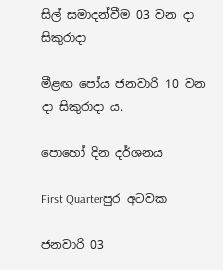සිල් සමාදන්වීම 03 වන දා සිකුරාදා

මීළඟ පෝය ජනවාරි 10 වන දා සිකුරාදා ය.

පොහෝ දින දර්ශනය

First Quarterපුර අටවක

ජනවාරි 03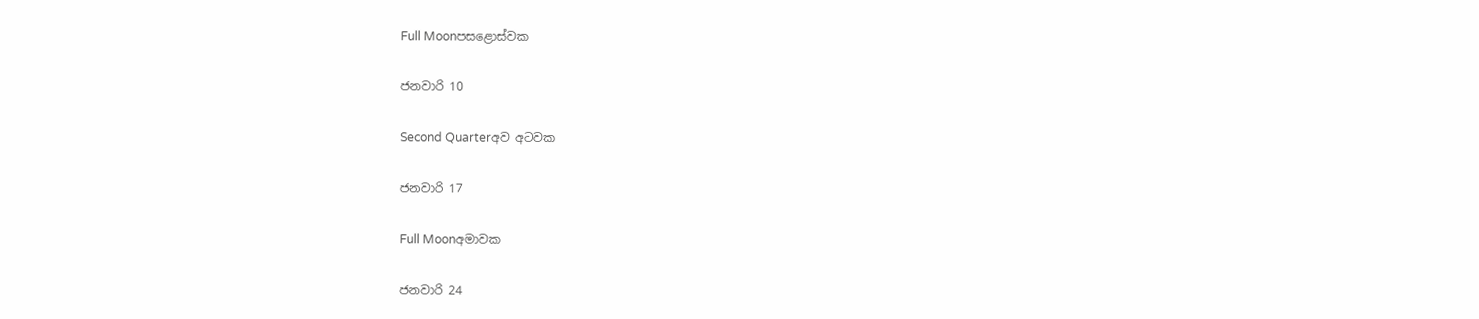Full Moonපසළොස්වක

ජනවාරි 10

Second Quarterඅව අටවක

ජනවාරි 17

Full Moonඅමාවක

ජනවාරි 24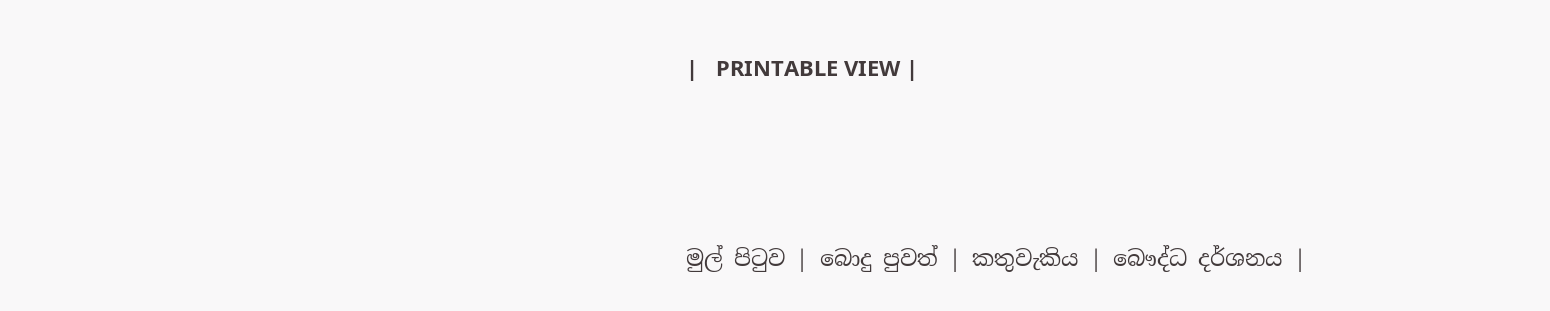|   PRINTABLE VIEW |




මුල් පිටුව | බොදු පුවත් | කතුවැකිය | බෞද්ධ දර්ශනය |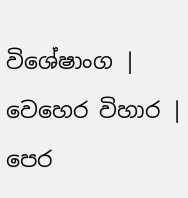විශේෂාංග | වෙහෙර විහාර | පෙර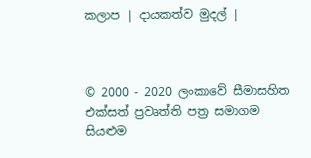කලාප | දායකත්ව මුදල් |



© 2000 - 2020 ලංකාවේ සීමාසහිත එක්සත් ප්‍රවෘත්ති පත්‍ර සමාගම
සියළුම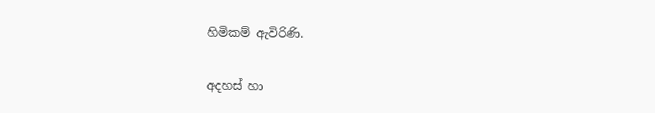හිමිකම් ඇවිරිණි.

අදහස් හා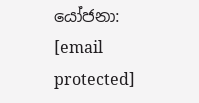යෝජනා: [email protected]